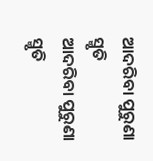ଆଦରିବା ପୁରୁଣା ସ୍ମୃତି
ଆଦରିବା ପୁରୁଣା ସ୍ମୃତି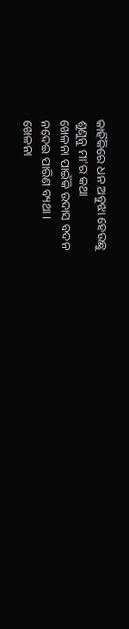କାହିଁକିରେ ଧନ ଅବୁଝା ହେଉଛୁ
ଶୁଣୁନୁ ମା'ର କଥା
ଖେଳନା ପାଇଁକି ଉଦାସ ବଦନ
ନଦେଇ ପାରିଣ ବ୍ୟଥା ।
ଖେଳନା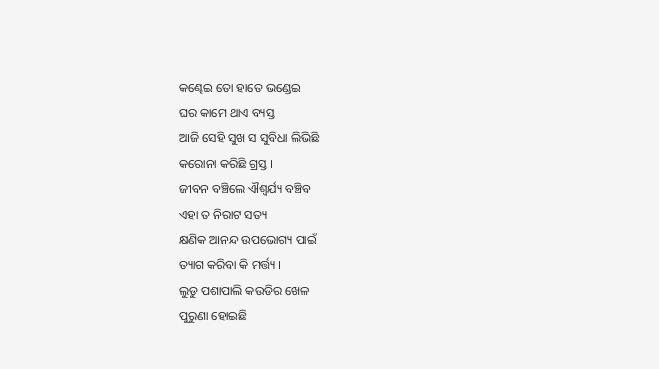କଣ୍ଢେଇ ତୋ ହାତେ ଭଣ୍ଡେଇ
ଘର କାମେ ଥାଏ ବ୍ୟସ୍ତ
ଆଜି ସେହି ସୁଖ ସ ସୁବିଧା ଲିଭିଛି
କରୋନା କରିଛି ଗ୍ରସ୍ତ ।
ଜୀବନ ବଞ୍ଚିଲେ ଐଶ୍ଵର୍ଯ୍ୟ ବଞ୍ଚିବ
ଏହା ତ ନିରାଟ ସତ୍ୟ
କ୍ଷଣିକ ଆନନ୍ଦ ଉପଭୋଗ୍ୟ ପାଇଁ
ତ୍ୟାଗ କରିବା କି ମର୍ତ୍ତ୍ୟ ।
ଲୁଡୁ ପଶାପାଲି କଉଡିର ଖେଳ
ପୁରୁଣା ହୋଇଛି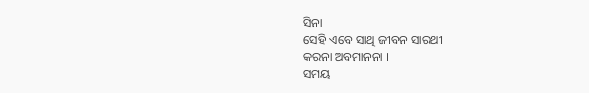ସିନା
ସେହି ଏବେ ସାଥି ଜୀବନ ସାରଥୀ
କରନା ଅବମାନନା ।
ସମୟ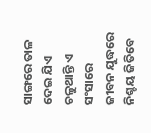ସାଙ୍ଗରେ ତାଳ ଦେଇ ଯିଏ
ଚଳୁଥାନ୍ତି ଏ ସଂସାରେ
ଜୀବନ ଯୁଦ୍ଧରେ ନିଶ୍ଚୟ ଜିତିବେ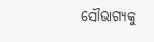ସୌଭାଗ୍ୟକୁ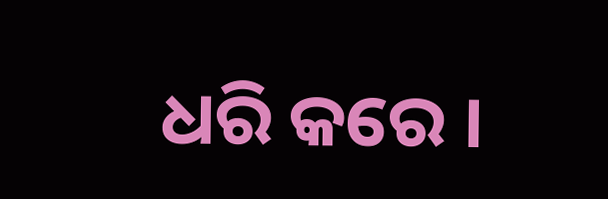ଧରି କରେ ।